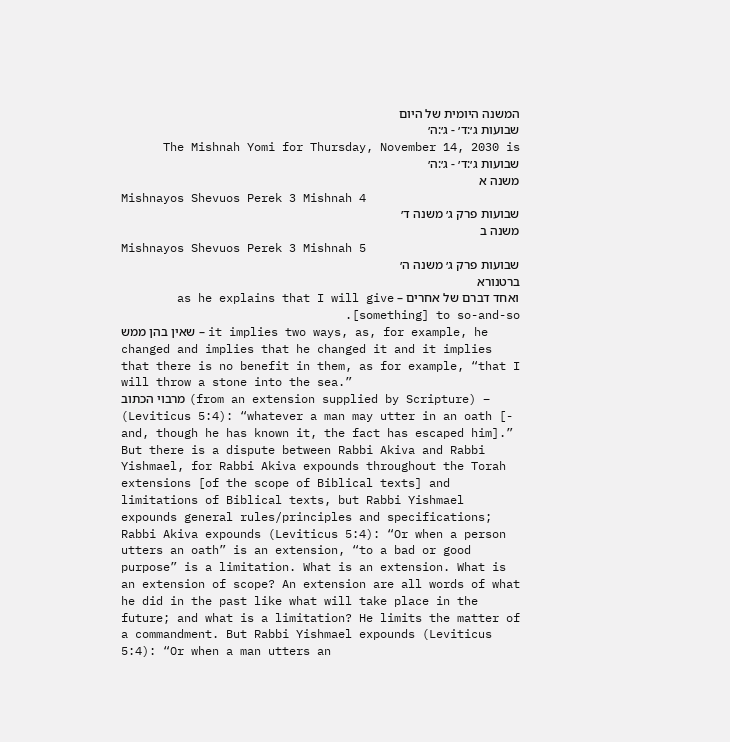המשנה היומית של היום
שבועות ג׳:ד׳ - ג׳:ה׳
The Mishnah Yomi for Thursday, November 14, 2030 is שבועות ג׳:ד׳ - ג׳:ה׳
משנה א
Mishnayos Shevuos Perek 3 Mishnah 4
שבועות פרק ג׳ משנה ד׳
משנה ב
Mishnayos Shevuos Perek 3 Mishnah 5
שבועות פרק ג׳ משנה ה׳
ברטנורא
ואחד דברם של אחרים – as he explains that I will give [something] to so-and-so.
שאין בהן ממש – it implies two ways, as, for example, he changed and implies that he changed it and it implies that there is no benefit in them, as for example, “that I will throw a stone into the sea.”
מרבוי הכתוב (from an extension supplied by Scripture) – (Leviticus 5:4): “whatever a man may utter in an oath [- and, though he has known it, the fact has escaped him].” But there is a dispute between Rabbi Akiva and Rabbi Yishmael, for Rabbi Akiva expounds throughout the Torah extensions [of the scope of Biblical texts] and limitations of Biblical texts, but Rabbi Yishmael expounds general rules/principles and specifications; Rabbi Akiva expounds (Leviticus 5:4): “Or when a person utters an oath” is an extension, “to a bad or good purpose” is a limitation. What is an extension. What is an extension of scope? An extension are all words of what he did in the past like what will take place in the future; and what is a limitation? He limits the matter of a commandment. But Rabbi Yishmael expounds (Leviticus 5:4): “Or when a man utters an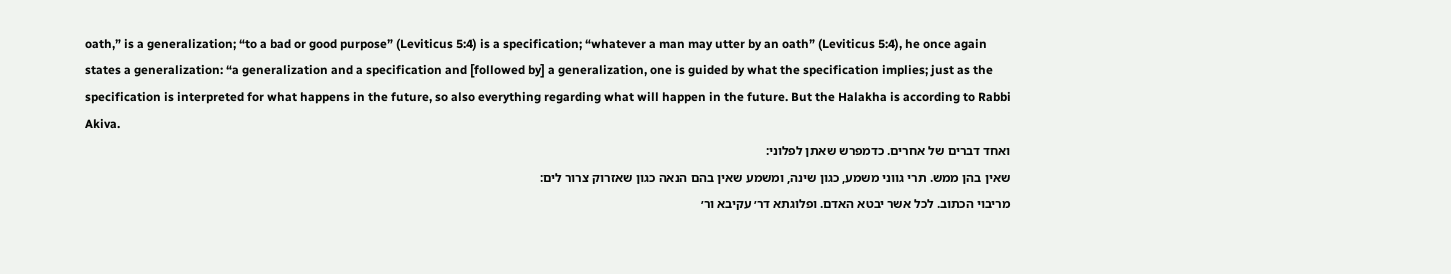oath,” is a generalization; “to a bad or good purpose” (Leviticus 5:4) is a specification; “whatever a man may utter by an oath” (Leviticus 5:4), he once again states a generalization: “a generalization and a specification and [followed by] a generalization, one is guided by what the specification implies; just as the specification is interpreted for what happens in the future, so also everything regarding what will happen in the future. But the Halakha is according to Rabbi Akiva.
ואחד דברים של אחרים. כדמפרש שאתן לפלוני:
שאין בהן ממש. תרי גווני משמע, כגון שינה, ומשמע שאין בהם הנאה כגון שאזרוק צרור לים:
מריבוי הכתוב. לכל אשר יבטא האדם. ופלוגתא דר׳ עקיבא ור׳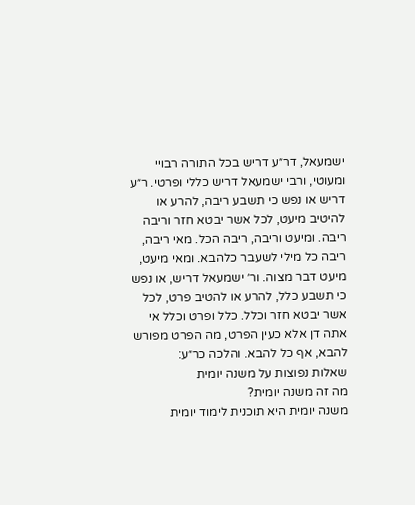ישמעאל, דר״ע דריש בכל התורה רבויי ומעוטי, ורבי ישמעאל דריש כללי ופרטי. ר״ע דריש או נפש כי תשבע ריבה, להרע או להיטיב מיעט, לכל אשר יבטא חזר וריבה ריבה. ומיעט וריבה, ריבה הכל. מאי ריבה, ריבה כל מילי לשעבר כלהבא. ומאי מיעט, מיעט דבר מצוה. ור׳ ישמעאל דריש, או נפש כי תשבע כלל, להרע או להטיב פרט, לכל אשר יבטא חזר וכלל. כלל ופרט וכלל אי אתה דן אלא כעין הפרט, מה הפרט מפורש להבא, אף כל להבא. והלכה כר״ע:
שאלות נפוצות על משנה יומית
מה זה משנה יומית?
משנה יומית היא תוכנית לימוד יומית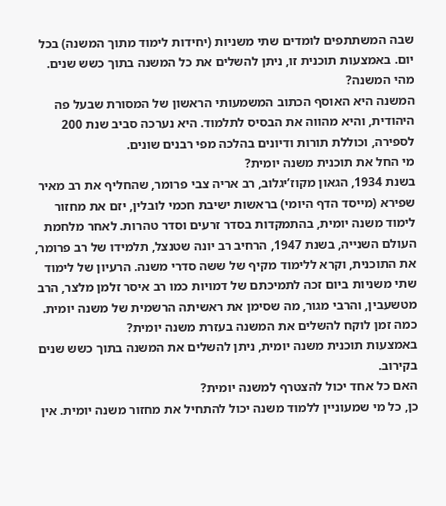שבה המשתתפים לומדים שתי משניות (יחידות לימוד מתוך המשנה) בכל יום. באמצעות תוכנית זו, ניתן להשלים את כל המשנה בתוך כשש שנים.
מהי המשנה?
המשנה היא האוסף הכתוב המשמעותי הראשון של המסורת שבעל פה היהודית, והיא מהווה את הבסיס לתלמוד. היא נערכה סביב שנת 200 לספירה, וכוללת תורות ודיונים בהלכה מפי רבנים שונים.
מי החל את תוכנית משנה יומית?
בשנת 1934, הגאון מקוז’יגלוב, רב אריה צבי פרומר, שהחליף את רב מאיר שפירא (מייסד הדף היומי) בראשות ישיבת חכמי לובלין, יזם את מחזור לימוד משנה יומית, בהתמקדות בסדר זרעים וסדר טהרות. לאחר מלחמת העולם השנייה, בשנת 1947, הרחיב רב יונה שטנצל, תלמידו של רב פרומר, את התוכנית, וקרא ללימוד מקיף של ששה סדרי משנה. הרעיון של לימוד שתי משניות ביום זכה לתמיכתם של דמויות כמו רב איסר זלמן מלצר, הרב מטשעבין, והרבי מגור, מה שסימן את ראשיתה הרשמית של משנה יומית.
כמה זמן לוקח להשלים את המשנה בעזרת משנה יומית?
באמצעות תוכנית משנה יומית, ניתן להשלים את המשנה בתוך כשש שנים בקירוב.
האם כל אחד יכול להצטרף למשנה יומית?
כן, כל מי שמעוניין ללמוד משנה יכול להתחיל את מחזור משנה יומית. אין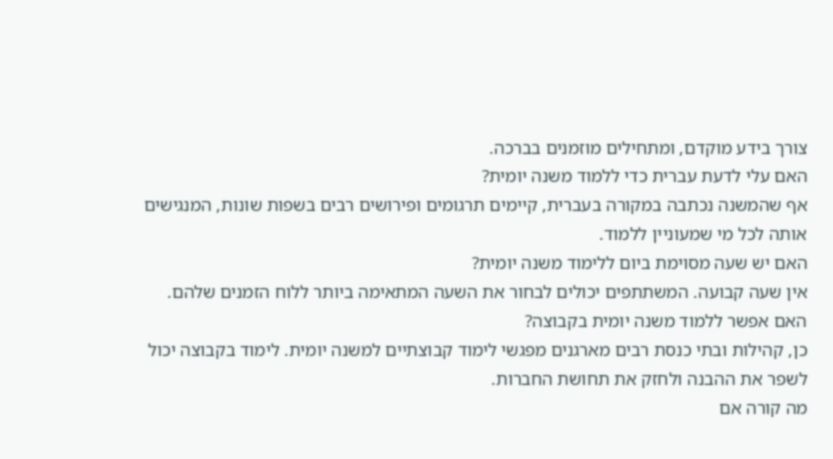צורך בידע מוקדם, ומתחילים מוזמנים בברכה.
האם עלי לדעת עברית כדי ללמוד משנה יומית?
אף שהמשנה נכתבה במקורה בעברית, קיימים תרגומים ופירושים רבים בשפות שונות, המנגישים אותה לכל מי שמעוניין ללמוד.
האם יש שעה מסוימת ביום ללימוד משנה יומית?
אין שעה קבועה. המשתתפים יכולים לבחור את השעה המתאימה ביותר ללוח הזמנים שלהם.
האם אפשר ללמוד משנה יומית בקבוצה?
כן, קהילות ובתי כנסת רבים מארגנים מפגשי לימוד קבוצתיים למשנה יומית. לימוד בקבוצה יכול לשפר את ההבנה ולחזק את תחושת החברות.
מה קורה אם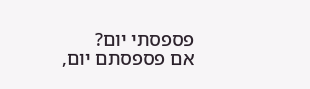פספסתי יום?
אם פספסתם יום,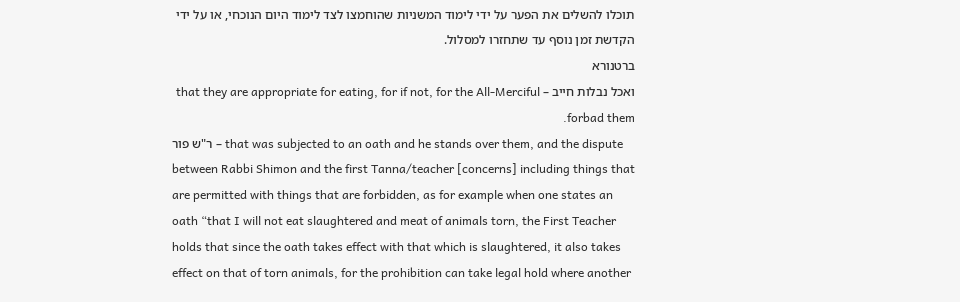תוכלו להשלים את הפער על ידי לימוד המשניות שהוחמצו לצד לימוד היום הנוכחי, או על ידי הקדשת זמן נוסף עד שתחזרו למסלול.
ברטנורא
ואכל נבלות חייב – that they are appropriate for eating, for if not, for the All-Merciful forbad them.
ר"ש פור – that was subjected to an oath and he stands over them, and the dispute between Rabbi Shimon and the first Tanna/teacher [concerns] including things that are permitted with things that are forbidden, as for example when one states an oath “that I will not eat slaughtered and meat of animals torn, the First Teacher holds that since the oath takes effect with that which is slaughtered, it also takes effect on that of torn animals, for the prohibition can take legal hold where another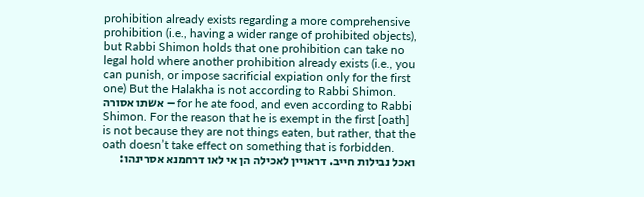prohibition already exists regarding a more comprehensive prohibition (i.e., having a wider range of prohibited objects), but Rabbi Shimon holds that one prohibition can take no legal hold where another prohibition already exists (i.e., you can punish, or impose sacrificial expiation only for the first one) But the Halakha is not according to Rabbi Shimon.
אשתו אסורה – for he ate food, and even according to Rabbi Shimon. For the reason that he is exempt in the first [oath] is not because they are not things eaten, but rather, that the oath doesn’t take effect on something that is forbidden.
ואכל נבילות חייב. דראויין לאכילה הן אי לאו דרחמנא אסרינהו: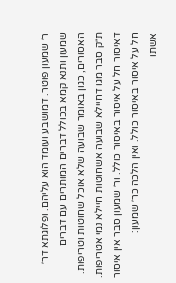ר׳ שמעון פוטר. דמושבע ועומד הוא עליהם. ופלוגתא דר׳ שמעון ותנא קמא בכולל דברים המותרים עם דברים האסורים, כגון באומר שבועה שלא אוכל שחוטות וטריפות. ת״ק סבר מגו דחיילא שבועה אשחוטות חיילא נמי אטריפות. דאיסור חל על איסור באיסור כולל. ור׳ שמעון סבר אין איסור חל על איסור באיסור כולל. ואין הלכה כר׳ שמעון:
אשתו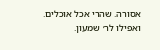אסורה. שהרי אכל אוכלים. ואפילו לר׳ שמעון.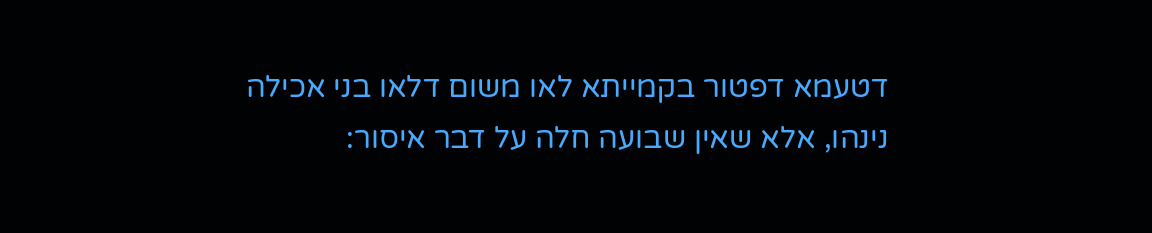דטעמא דפטור בקמייתא לאו משום דלאו בני אכילה נינהו, אלא שאין שבועה חלה על דבר איסור: